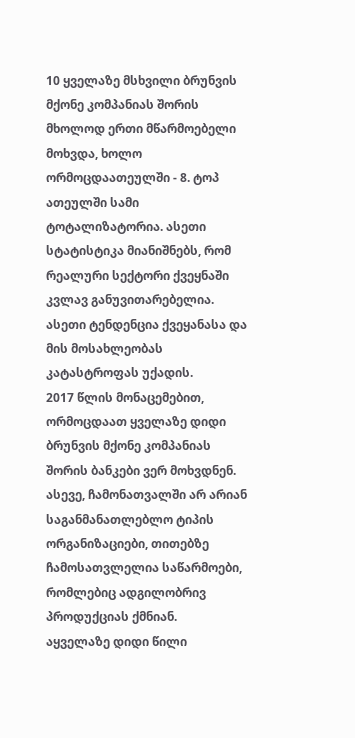10 ყველაზე მსხვილი ბრუნვის მქონე კომპანიას შორის მხოლოდ ერთი მწარმოებელი მოხვდა, ხოლო ორმოცდაათეულში - 8. ტოპ ათეულში სამი ტოტალიზატორია. ასეთი სტატისტიკა მიანიშნებს, რომ რეალური სექტორი ქვეყნაში კვლავ განუვითარებელია. ასეთი ტენდენცია ქვეყანასა და მის მოსახლეობას კატასტროფას უქადის.
2017 წლის მონაცემებით, ორმოცდაათ ყველაზე დიდი ბრუნვის მქონე კომპანიას შორის ბანკები ვერ მოხვდნენ. ასევე, ჩამონათვალში არ არიან საგანმანათლებლო ტიპის ორგანიზაციები, თითებზე ჩამოსათვლელია საწარმოები, რომლებიც ადგილობრივ პროდუქციას ქმნიან.
აყველაზე დიდი წილი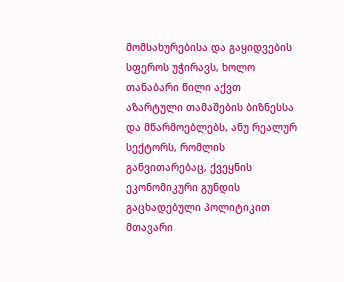მომსახურებისა და გაყიდვების სფეროს უჭირავს, ხოლო თანაბარი წილი აქვთ აზარტული თამაშების ბიზნესსა და მწარმოებლებს, ანუ რეალურ სექტორს, რომლის განვითარებაც, ქვეყნის ეკონომიკური გუნდის გაცხადებული პოლიტიკით მთავარი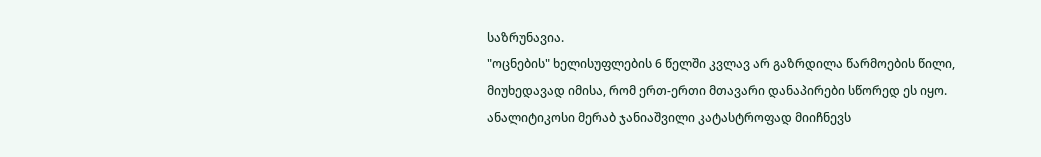საზრუნავია.
"ოცნების" ხელისუფლების 6 წელში კვლავ არ გაზრდილა წარმოების წილი, მიუხედავად იმისა, რომ ერთ-ერთი მთავარი დანაპირები სწორედ ეს იყო. ანალიტიკოსი მერაბ ჯანიაშვილი კატასტროფად მიიჩნევს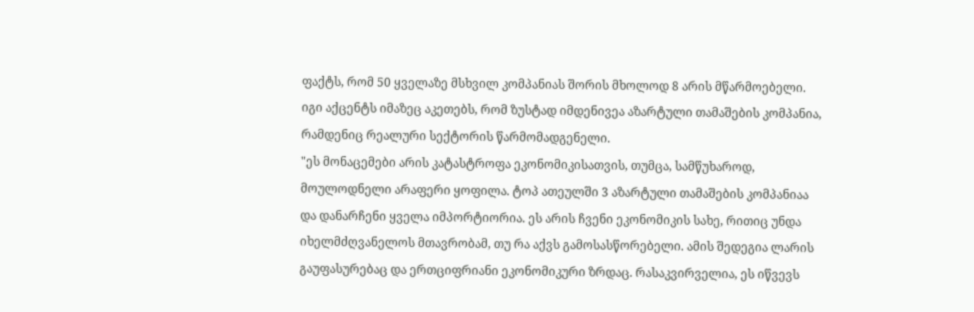ფაქტს, რომ 50 ყველაზე მსხვილ კომპანიას შორის მხოლოდ 8 არის მწარმოებელი. იგი აქცენტს იმაზეც აკეთებს, რომ ზუსტად იმდენივეა აზარტული თამაშების კომპანია, რამდენიც რეალური სექტორის წარმომადგენელი.
"ეს მონაცემები არის კატასტროფა ეკონომიკისათვის, თუმცა, სამწუხაროდ, მოულოდნელი არაფერი ყოფილა. ტოპ ათეულში 3 აზარტული თამაშების კომპანიაა და დანარჩენი ყველა იმპორტიორია. ეს არის ჩვენი ეკონომიკის სახე, რითიც უნდა იხელმძღვანელოს მთავრობამ, თუ რა აქვს გამოსასწორებელი. ამის შედეგია ლარის გაუფასურებაც და ერთციფრიანი ეკონომიკური ზრდაც. რასაკვირველია, ეს იწვევს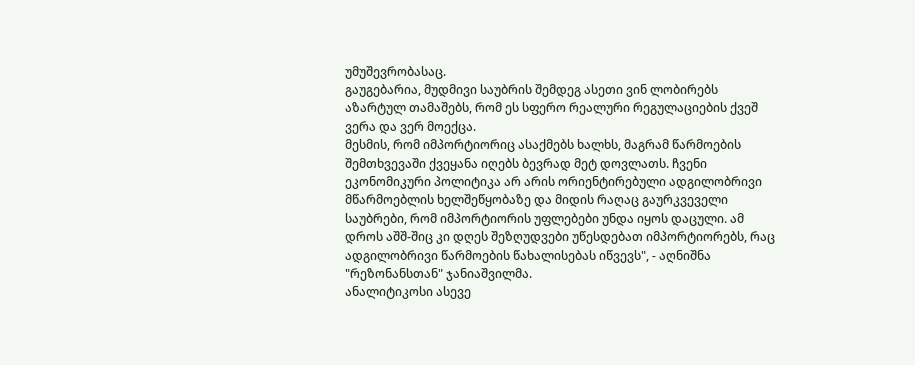უმუშევრობასაც.
გაუგებარია, მუდმივი საუბრის შემდეგ ასეთი ვინ ლობირებს აზარტულ თამაშებს, რომ ეს სფერო რეალური რეგულაციების ქვეშ ვერა და ვერ მოექცა.
მესმის, რომ იმპორტიორიც ასაქმებს ხალხს, მაგრამ წარმოების შემთხვევაში ქვეყანა იღებს ბევრად მეტ დოვლათს. ჩვენი ეკონომიკური პოლიტიკა არ არის ორიენტირებული ადგილობრივი მწარმოებლის ხელშეწყობაზე და მიდის რაღაც გაურკვეველი საუბრები, რომ იმპორტიორის უფლებები უნდა იყოს დაცული. ამ დროს აშშ-შიც კი დღეს შეზღუდვები უწესდებათ იმპორტიორებს, რაც ადგილობრივი წარმოების წახალისებას იწვევს", - აღნიშნა "რეზონანსთან" ჯანიაშვილმა.
ანალიტიკოსი ასევე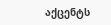აქცენტს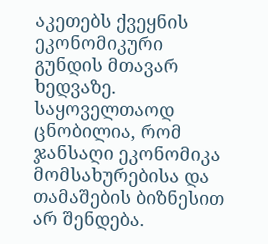აკეთებს ქვეყნის ეკონომიკური გუნდის მთავარ ხედვაზე. საყოველთაოდ ცნობილია, რომ ჯანსაღი ეკონომიკა მომსახურებისა და თამაშების ბიზნესით არ შენდება.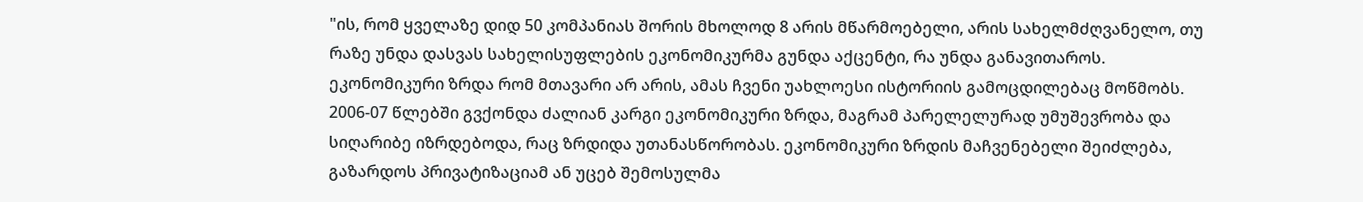"ის, რომ ყველაზე დიდ 50 კომპანიას შორის მხოლოდ 8 არის მწარმოებელი, არის სახელმძღვანელო, თუ რაზე უნდა დასვას სახელისუფლების ეკონომიკურმა გუნდა აქცენტი, რა უნდა განავითაროს.
ეკონომიკური ზრდა რომ მთავარი არ არის, ამას ჩვენი უახლოესი ისტორიის გამოცდილებაც მოწმობს. 2006-07 წლებში გვქონდა ძალიან კარგი ეკონომიკური ზრდა, მაგრამ პარელელურად უმუშევრობა და სიღარიბე იზრდებოდა, რაც ზრდიდა უთანასწორობას. ეკონომიკური ზრდის მაჩვენებელი შეიძლება, გაზარდოს პრივატიზაციამ ან უცებ შემოსულმა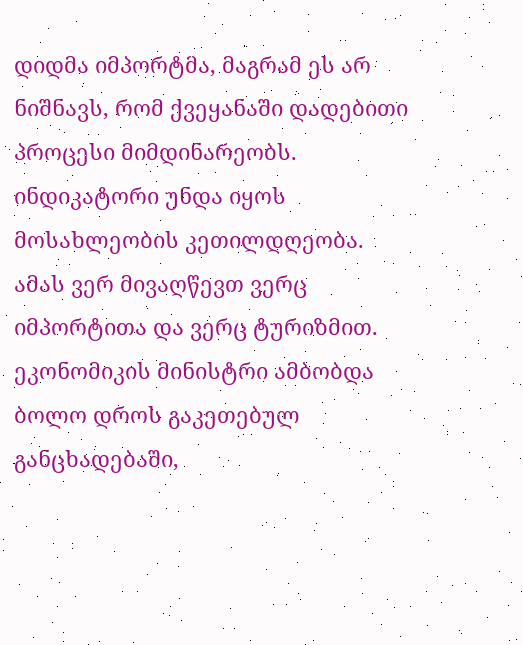დიდმა იმპორტმა, მაგრამ ეს არ ნიშნავს, რომ ქვეყანაში დადებითი პროცესი მიმდინარეობს. ინდიკატორი უნდა იყოს მოსახლეობის კეთილდღეობა. ამას ვერ მივაღწევთ ვერც იმპორტითა და ვერც ტურიზმით.
ეკონომიკის მინისტრი ამბობდა ბოლო დროს გაკეთებულ განცხადებაში,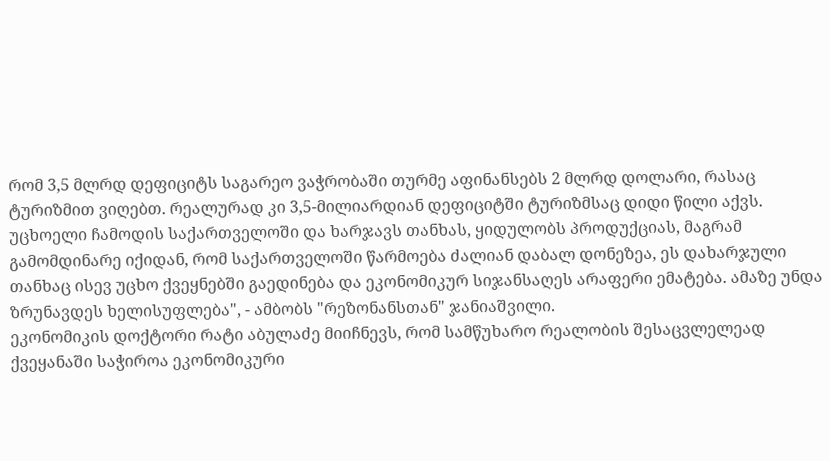რომ 3,5 მლრდ დეფიციტს საგარეო ვაჭრობაში თურმე აფინანსებს 2 მლრდ დოლარი, რასაც ტურიზმით ვიღებთ. რეალურად კი 3,5-მილიარდიან დეფიციტში ტურიზმსაც დიდი წილი აქვს. უცხოელი ჩამოდის საქართველოში და ხარჯავს თანხას, ყიდულობს პროდუქციას, მაგრამ გამომდინარე იქიდან, რომ საქართველოში წარმოება ძალიან დაბალ დონეზეა, ეს დახარჯული თანხაც ისევ უცხო ქვეყნებში გაედინება და ეკონომიკურ სიჯანსაღეს არაფერი ემატება. ამაზე უნდა ზრუნავდეს ხელისუფლება", - ამბობს "რეზონანსთან" ჯანიაშვილი.
ეკონომიკის დოქტორი რატი აბულაძე მიიჩნევს, რომ სამწუხარო რეალობის შესაცვლელეად ქვეყანაში საჭიროა ეკონომიკური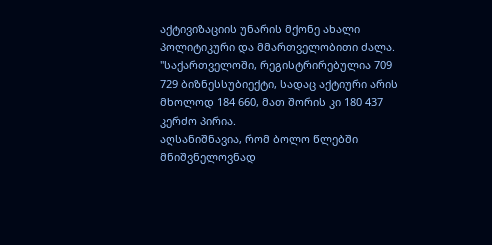აქტივიზაციის უნარის მქონე ახალი პოლიტიკური და მმართველობითი ძალა.
"საქართველოში, რეგისტრირებულია 709 729 ბიზნესსუბიექტი, სადაც აქტიური არის მხოლოდ 184 660, მათ შორის კი 180 437 კერძო პირია.
აღსანიშნავია, რომ ბოლო წლებში მნიშვნელოვნად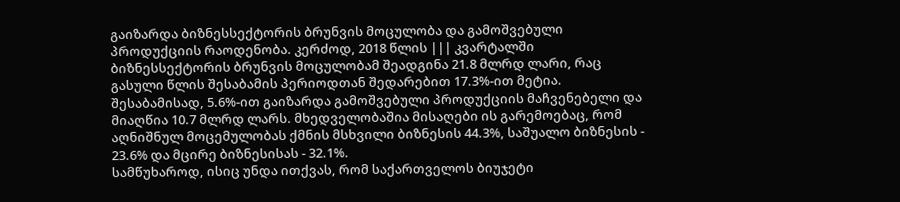გაიზარდა ბიზნესსექტორის ბრუნვის მოცულობა და გამოშვებული პროდუქციის რაოდენობა. კერძოდ, 2018 წლის ||| კვარტალში ბიზნესსექტორის ბრუნვის მოცულობამ შეადგინა 21.8 მლრდ ლარი, რაც გასული წლის შესაბამის პერიოდთან შედარებით 17.3%-ით მეტია. შესაბამისად, 5.6%-ით გაიზარდა გამოშვებული პროდუქციის მაჩვენებელი და მიაღწია 10.7 მლრდ ლარს. მხედველობაშია მისაღები ის გარემოებაც, რომ აღნიშნულ მოცემულობას ქმნის მსხვილი ბიზნესის 44.3%, საშუალო ბიზნესის - 23.6% და მცირე ბიზნესისას - 32.1%.
სამწუხაროდ, ისიც უნდა ითქვას, რომ საქართველოს ბიუჯეტი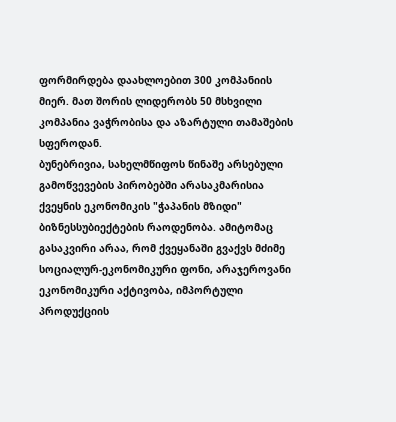ფორმირდება დაახლოებით 300 კომპანიის მიერ. მათ შორის ლიდერობს 50 მსხვილი კომპანია ვაჭრობისა და აზარტული თამაშების სფეროდან.
ბუნებრივია, სახელმწიფოს წინაშე არსებული გამოწვევების პირობებში არასაკმარისია ქვეყნის ეკონომიკის "ჭაპანის მზიდი" ბიზნესსუბიექტების რაოდენობა. ამიტომაც გასაკვირი არაა, რომ ქვეყანაში გვაქვს მძიმე სოციალურ-ეკონომიკური ფონი, არაჯეროვანი ეკონომიკური აქტივობა, იმპორტული პროდუქციის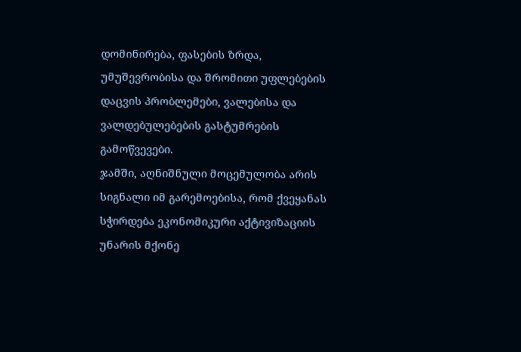დომინირება, ფასების ზრდა, უმუშევრობისა და შრომითი უფლებების დაცვის პრობლემები, ვალებისა და ვალდებულებების გასტუმრების გამოწვევები.
ჯამში, აღნიშნული მოცემულობა არის სიგნალი იმ გარემოებისა, რომ ქვეყანას სჭირდება ეკონომიკური აქტივიზაციის უნარის მქონე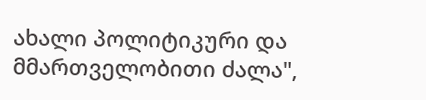ახალი პოლიტიკური და მმართველობითი ძალა",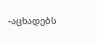-აცხადებს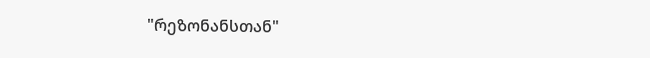"რეზონანსთან"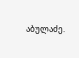აბულაძე.